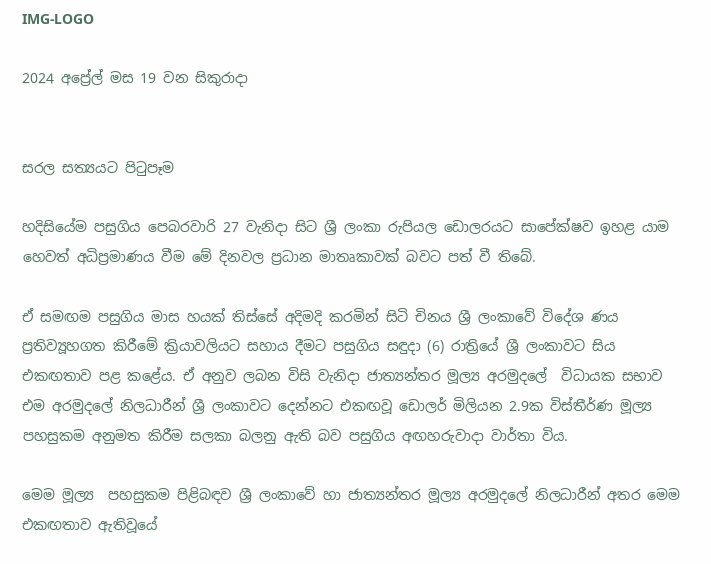IMG-LOGO

2024 අප්‍රේල් මස 19 වන සිකුරාදා


සරල සත්‍යයට පිටුපෑම

හදිසියේම පසුගිය පෙබරවාරි 27 වැනිදා සිට ශ්‍රී ලංකා රුපියල ඩොලරයට සාපේක්ෂව ඉහළ යාම හෙවත් අධිප්‍රමාණය වීම මේ දිනවල ප්‍රධාන මාතෘකාවක් බවට පත් වී තිබේ.

ඒ සමඟම පසුගිය මාස හයක් තිස්සේ අදිමදි කරමින් සිටි චිනය ශ්‍රී ලංකාවේ විදේශ ණය ප්‍රතිව්‍යූහගත කිරීමේ ක්‍රියාවලියට සහාය දීමට පසුගිය සඳුදා (6) රාත්‍රියේ ශ්‍රී ලංකාවට සිය එකඟතාව පළ කළේය. ඒ අනුව ලබන විසි වැනිදා ජාත්‍යන්තර මූල්‍ය අරමුදලේ  විධායක සභාව එම අරමුදලේ නිලධාරීන් ශ්‍රී ලංකාවට දෙන්නට එකඟවූ ඩොලර් මිලියන 2.9ක විස්තීර්ණ මූල්‍ය පහසුකම අනුමත කිරීම සලකා බලනු ඇති බව පසුගිය අඟහරුවාදා වාර්තා විය.

මෙම මූල්‍ය  පහසුකම පිළිබඳව ශ්‍රී ලංකාවේ හා ජාත්‍යන්තර මූල්‍ය අරමුදලේ නිලධාරීන් අතර මෙම එකඟතාව ඇතිවූයේ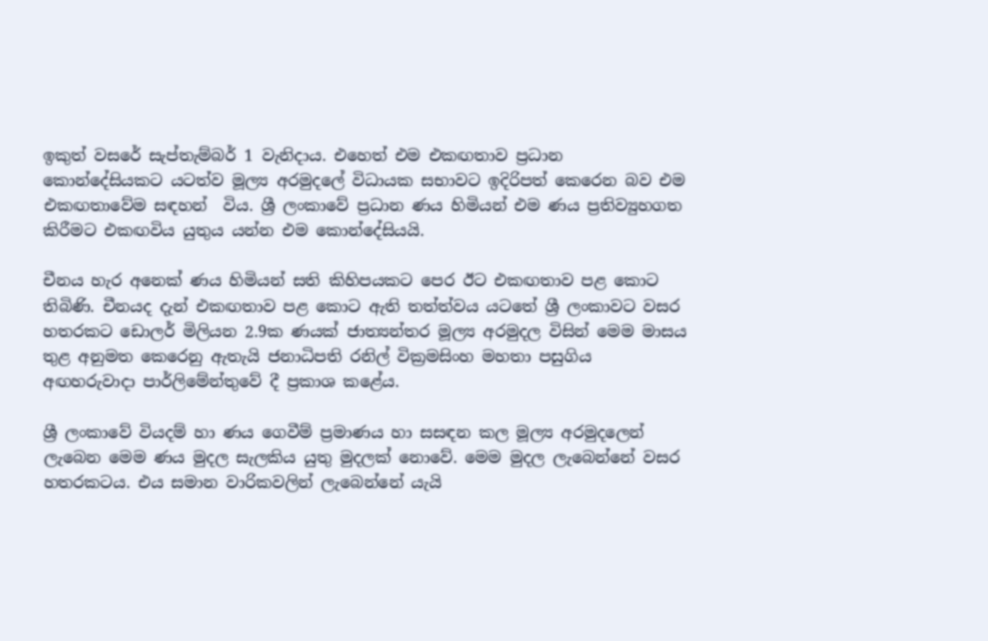ඉකුත් වසරේ සැප්තැම්බර් 1 වැනිදාය. එහෙත් එම එකඟතාව ප්‍රධාන කොන්දේසියකට යටත්ව මූල්‍ය අරමුදලේ විධායක සභාවට ඉදිරිපත් කෙරෙන බව එම එකඟතාවේම සඳහන්  විය. ශ්‍රී ලංකාවේ ප්‍රධාන ණය හිමියන් එම ණය ප්‍රතිව්‍යුහගත කිරීමට එකඟවිය යුතුය යන්න එම කොන්දේසියයි.

චීනය හැර අනෙක් ණය හිමියන් සති කිහිපයකට පෙර ඊට එකඟතාව පළ කොට තිබිණි. චීනයද දැන් එකඟතාව පළ කොට ඇති තත්ත්වය යටතේ ශ්‍රී ලංකාවට වසර හතරකට ඩොලර් මිලියන 2.9ක ණයක් ජාත්‍යන්තර මූල්‍ය අරමුදල විසින් මෙම මාසය තුළ අනුමත කෙරෙනු ඇතැයි ජනාධිපති රනිල් වික්‍රමසිංහ මහතා පසුගිය අඟහරුවාදා පාර්ලිමේන්තුවේ දී ප්‍රකාශ කළේය.

ශ්‍රී ලංකාවේ වියදම් හා ණය ගෙවීම් ප්‍රමාණය හා සසඳන කල මූල්‍ය අරමුදලෙන් ලැබෙන මෙම ණය මුදල සැලකිය යුතු මුදලක් නොවේ. මෙම මුදල ලැබෙන්නේ වසර හතරකටය. එය සමාන වාරිකවලින් ලැබෙන්නේ යැයි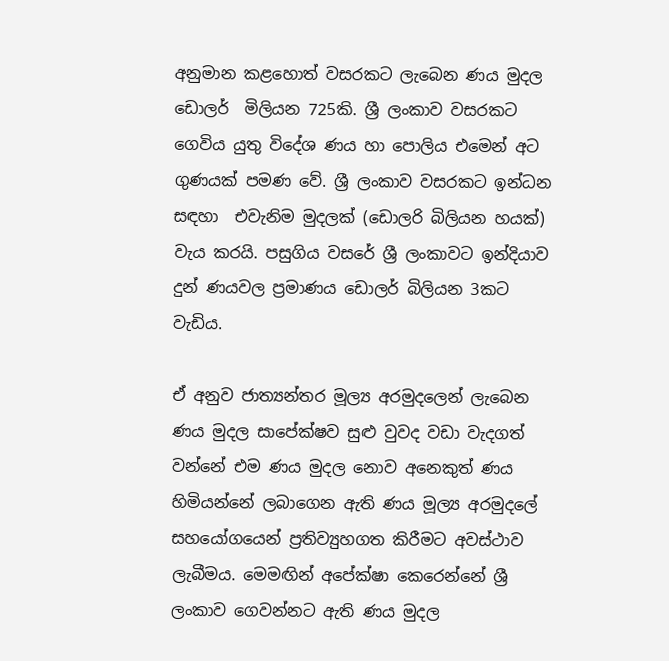අනුමාන කළහොත් වසරකට ලැබෙන ණය මුදල ඩොලර්  මිලියන 725කි. ශ්‍රී ලංකාව වසරකට ගෙවිය යුතු විදේශ ණය හා පොලිය එමෙන් අට ගුණයක් පමණ වේ. ශ්‍රී ලංකාව වසරකට ඉන්ධන සඳහා  එවැනිම මුදලක් (ඩොලරි බිලියන හයක්) වැය කරයි. පසුගිය වසරේ ශ්‍රී ලංකාවට ඉන්දියාව දුන් ණයවල ප්‍රමාණය ඩොලර් බිලියන 3කට වැඩිය.

ඒ අනුව ජාත්‍යන්තර මූල්‍ය අරමුදලෙන් ලැබෙන ණය මුදල සාපේක්ෂව සුළු වුවද වඩා වැදගත් වන්නේ එම ණය මුදල නොව අනෙකුත් ණය හිමියන්නේ ලබාගෙන ඇති ණය මූල්‍ය අරමුදලේ සහයෝගයෙන් ප්‍රතිව්‍යුහගත කිරීමට අවස්ථාව ලැබීමය. මෙමඟින් අපේක්ෂා කෙරෙන්නේ ශ්‍රී ලංකාව ගෙවන්නට ඇති ණය මුදල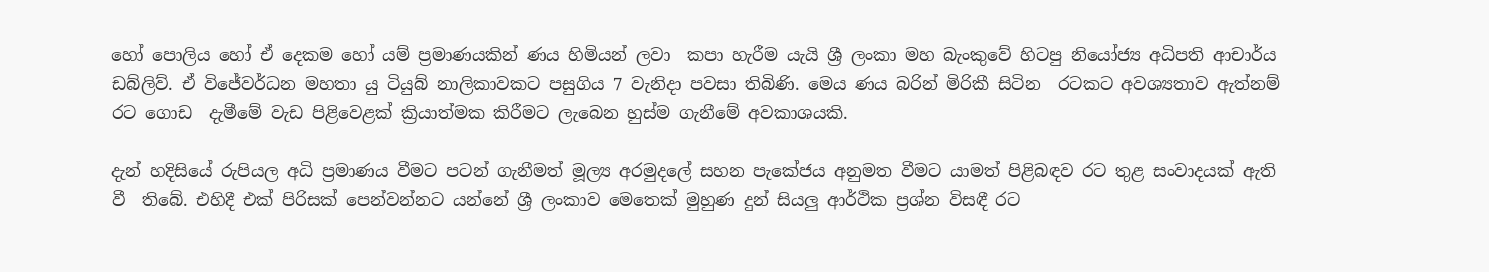හෝ පොලිය හෝ ඒ දෙකම හෝ යම් ප්‍රමාණයකින් ණය හිමියන් ලවා  කපා හැරීම යැයි ශ්‍රී ලංකා මහ බැංකුවේ හිටපු නියෝජ්‍ය අධිපති ආචාර්ය ඩබ්ලිව්. ඒ විජේවර්ධන මහතා යු ටියුබ් නාලිකාවකට පසුගිය 7 වැනිදා පවසා තිබිණි. මෙය ණය බරින් මිරිකී සිටින  රටකට අවශ්‍යතාව ඇත්නම් රට ගොඩ  දැමීමේ වැඩ පිළිවෙළක් ක්‍රියාත්මක කිරීමට ලැබෙන හුස්ම ගැනීමේ අවකාශයකි.

දැන් හදිසියේ රුපියල අධි ප්‍රමාණය වීමට පටන් ගැනීමත් මූල්‍ය අරමුදලේ සහන පැකේජය අනුමත වීමට යාමත් පිළිබඳව රට තුළ සංවාදයක් ඇති වී  තිබේ. එහිදී එක් පිරිසක් පෙන්වන්නට යන්නේ ශ්‍රී ලංකාව මෙතෙක් මුහුණ දුන් සියලු ආර්ථික ප්‍රශ්න විසඳී රට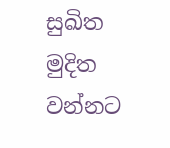සුඛිත මුදිත වන්නට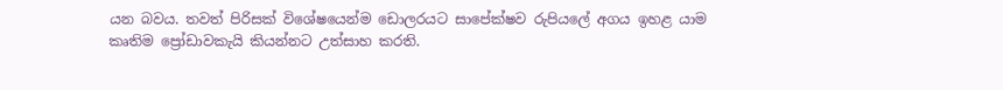යන බවය. තවත් පිරිසක් විශේෂයෙන්ම ඩොලරයට සාපේක්ෂව රුපියලේ අගය ඉහළ යාම කෘතිම ප්‍රෝඩාවකැයි කියන්නට උත්සාහ කරති.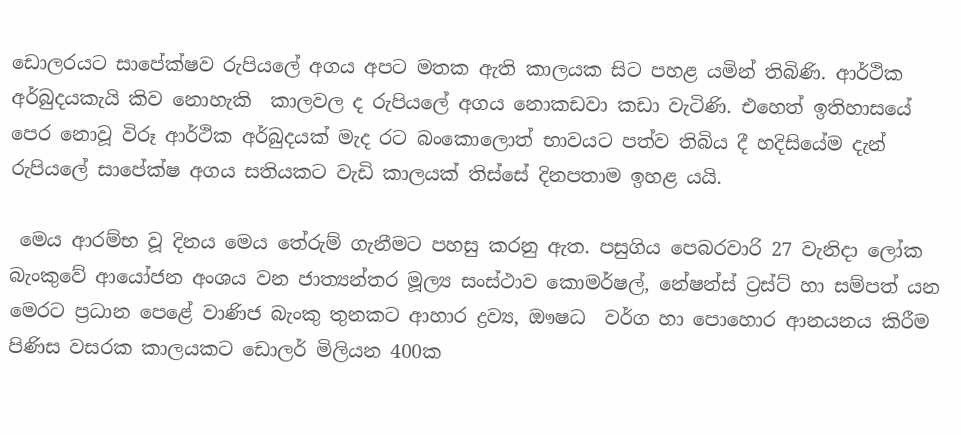ඩොලරයට සාපේක්ෂව රුපියලේ අගය අපට මතක ඇති කාලයක සිට පහළ යමින් තිබිණි. ආර්ථික අර්බුදයකැයි කිව නොහැකි  කාලවල ද රුපියලේ අගය නොකඩවා කඩා වැටිණි. එහෙත් ඉතිහාසයේ පෙර නොවූ විරූ ආර්ථික අර්බුදයක් මැද රට බංකොලොත් භාවයට පත්ව තිබිය දී හදිසියේම දැන් රුපියලේ සාපේක්ෂ අගය සතියකට වැඩි කාලයක් තිස්සේ දිනපතාම ඉහළ යයි.

 මෙය ආරම්භ වූ දිනය මෙය තේරුම් ගැනීමට පහසු කරනු ඇත. පසුගිය පෙබරවාරි 27 වැනිදා ලෝක බැංකුවේ ආයෝජන අංශය වන ජාත්‍යන්තර මූල්‍ය සංස්ථාව කොමර්ෂල්, නේෂන්ස් ට්‍රස්ට් හා සම්පත් යන මෙරට ප්‍රධාන පෙළේ වාණිජ බැංකු තුනකට ආහාර ද්‍රව්‍ය, ඖෂධ  වර්ග හා පොහොර ආනයනය කිරීම පිණිස වසරක කාලයකට ඩොලර් මිලියන 400ක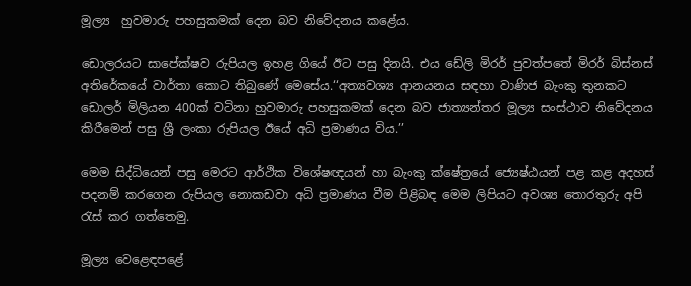මූල්‍ය  හුවමාරු පහසුකමක් දෙන බව නිවේදනය කළේය.

ඩොලරයට සාපේක්ෂව රුපියල ඉහළ ගියේ ඊට පසු දිනයි. එය ඩේලි මිරර් පුවත්පතේ මිරර් බිස්නස් අතිරේකයේ වාර්තා කොට තිබුණේ මෙසේය.‘‘අත්‍යවශ්‍ය ආනයනය සඳහා වාණිජ බැංකු තුනකට ඩොලර් මිලියන 400ක් වටිනා හුවමාරු පහසුකමක් දෙන බව ජාත්‍යන්තර මූල්‍ය සංස්ථාව නිවේදනය කිරීමෙන් පසු ශ්‍රී ලංකා රුපියල ඊයේ අධි ප්‍රමාණය විය.’’

මෙම සිද්ධියෙන් පසු මෙරට ආර්ථික විශේෂඥයන් හා බැංකු ක්ෂේත්‍රයේ ජ්‍යෙෂ්ඨයන් පළ කළ අදහස් පදනම් කරගෙන රුපියල නොකඩවා අධි ප්‍රමාණය වීම පිළිබඳ මෙම ලිපියට අවශ්‍ය තොරතුරු අපි රැස් කර ගත්තෙමු.

මූල්‍ය වෙළෙඳපළේ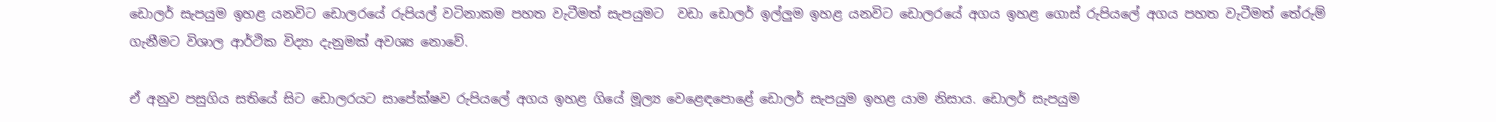ඩොලර් සැපයුම ඉහළ යනවිට ඩොලරයේ රුපියල් වටිනාකම පහත වැටීමත් සැපයුමට  වඩා ඩොලර් ඉල්ලුම ඉහළ යනවිට ඩොලරයේ අගය ඉහළ ගොස් රුපියලේ අගය පහත වැටීමත් තේරුම් ගැනීමට විශාල ආර්ථික විද්‍යා දැනුමක් අවශ්‍ය නොවේ.

ඒ අනුව පසුගිය සතියේ සිට ඩොලරයට සාපේක්ෂව රුපියලේ අගය ඉහළ ගියේ මූල්‍ය වෙළෙඳපොළේ ඩොලර් සැපයුම ඉහළ යාම නිසාය. ඩොලර් සැපයුම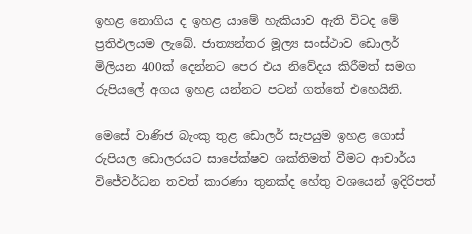ඉහළ නොගිය ද ඉහළ යාමේ හැකියාව ඇති විටද මේ ප්‍රතිඵලයම ලැබේ. ජාත්‍යන්තර මූල්‍ය සංස්ථාව ඩොලර් මිලියන 400ක් දෙන්නට පෙර එය නිවේදය කිරීමත් සමග  රුපියලේ අගය ඉහළ යන්නට පටන් ගත්තේ එහෙයිනි.

මෙසේ වාණිජ බැංකු තුළ ඩොලර් සැපයුම ඉහළ ගොස් රුපියල ඩොලරයට සාපේක්ෂව ශක්තිමත් වීමට ආචාර්ය විජේවර්ධන තවත් කාරණා තුනක්ද හේතු වශයෙන් ඉදිරිපත්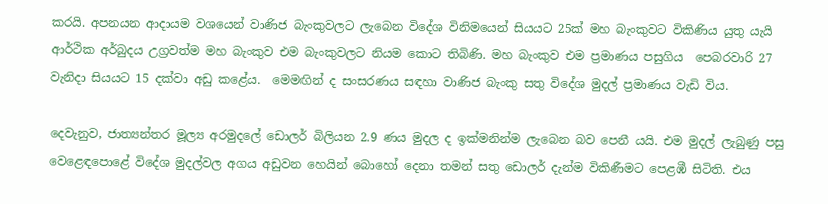කරයි. අපනයන ආදායම වශයෙන් වාණිජ බැංකුවලට ලැබෙන විදේශ විනිමයෙන් සියයට 25ක් මහ බැංකුවට විකිණිය යුතු යැයි ආර්ථික අර්බුදය උග්‍රවත්ම මහ බැංකුව එම බැංකුවලට නියම කොට තිබිණි. මහ බැංකුව එම ප්‍රමාණය පසුගිය  පෙබරවාරි 27 වැනිදා සියයට 15 දක්වා අඩු කළේය.  මෙමඟින් ද සංසරණය සඳහා වාණිජ බැංකු සතු විදේශ මුදල් ප්‍රමාණය වැඩි විය.

දෙවැනුව, ජාත්‍යන්තර මූල්‍ය අරමුදලේ ඩොලර් බිලියන 2.9 ණය මුදල ද ඉක්මනින්ම ලැබෙන බව පෙනී යයි. එම මුදල් ලැබුණු පසු වෙළෙඳපොළේ විදේශ මුදල්වල අගය අඩුවන හෙයින් බොහෝ දෙනා තමන් සතු ඩොලර් දැන්ම විකිණීමට පෙළඹී සිටිති. එය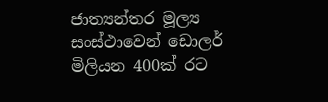ජාත්‍යන්තර මූල්‍ය සංස්ථාවෙන් ඩොලර් මිලියන 400ක් රට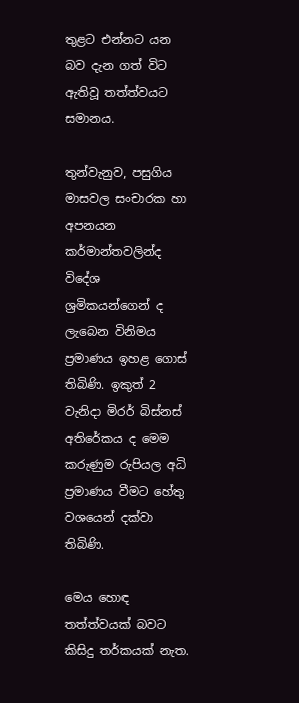තුළට එන්නට යන බව දැන ගත් විට ඇතිවූ තත්ත්වයට සමානය.

තුන්වැනුව, පසුගිය මාසවල සංචාරක හා අපනයන කර්මාන්තවලින්ද විදේශ ශ්‍රමිකයන්ගෙන් ද ලැබෙන විනිමය ප්‍රමාණය ඉහළ ගොස් තිබිණි. ඉකුත් 2 වැනිදා මිරර් බිස්නස් අතිරේකය ද මෙම කරුණුම රුපියල අධි ප්‍රමාණය වීමට හේතු වශයෙන් දක්වා තිබිණි.

මෙය හොඳ තත්ත්වයක් බවට කිසිදු තර්කයක් නැත.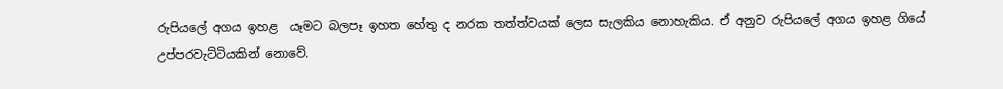රුපියලේ අගය ඉහළ  යෑමට බලපෑ ඉහත හේතු ද නරක තත්ත්වයක් ලෙස සැලකිය නොහැකිය. ඒ අනුව රුපියලේ අගය ඉහළ ගියේ උප්පරවැට්ටියකින් නොවේ.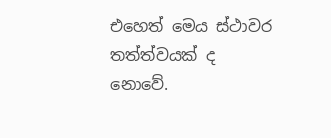එහෙත් මෙය ස්ථාවර තත්ත්වයක් ද නොවේ.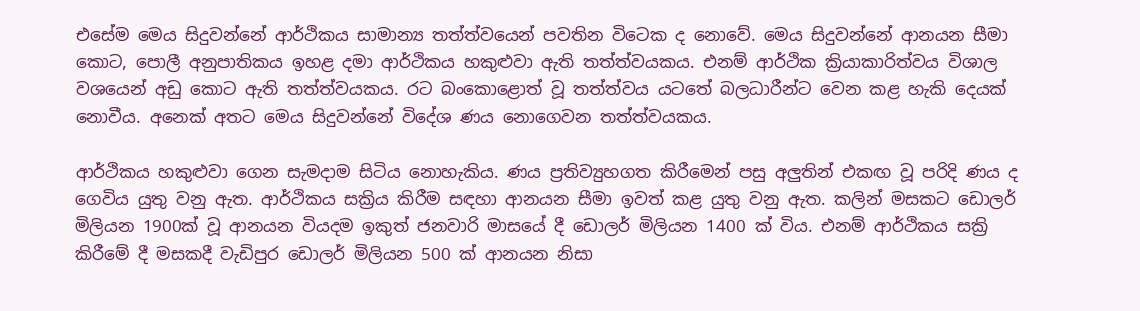එසේම මෙය සිදුවන්නේ ආර්ථිකය සාමාන්‍ය තත්ත්වයෙන් පවතින විටෙක ද නොවේ. මෙය සිදුවන්නේ ආනයන සීමා කොට, පොලී අනුපාතිකය ඉහළ දමා ආර්ථිකය හකුළුවා ඇති තත්ත්වයකය. එනම් ආර්ථික ක්‍රියාකාරිත්වය විශාල වශයෙන් අඩු කොට ඇති තත්ත්වයකය. රට බංකොළොත් වූ තත්ත්වය යටතේ බලධාරීන්ට වෙන කළ හැකි දෙයක් නොවීය. අනෙක් අතට මෙය සිදුවන්නේ විදේශ ණය නොගෙවන තත්ත්වයකය.

ආර්ථිකය හකුළුවා ගෙන සැමදාම සිටිය නොහැකිය. ණය ප්‍රතිව්‍යුහගත කිරීමෙන් පසු අලුතින් එකඟ වූ පරිදි ණය ද ගෙවිය යුතු වනු ඇත. ආර්ථිකය සක්‍රිය කිරීම සඳහා ආනයන සීමා ඉවත් කළ යුතු වනු ඇත. කලින් මසකට ඩොලර් මිලියන 1900ක් වූ ආනයන වියදම ඉකුත් ජනවාරි මාසයේ දී ඩොලර් මිලියන 1400 ක් විය. එනම් ආර්ථිකය සක්‍රි කිරීමේ දී මසකදී වැඩිපුර ඩොලර් මිලියන 500 ක් ආනයන නිසා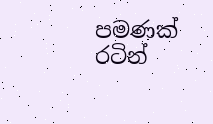පමණක් රටින්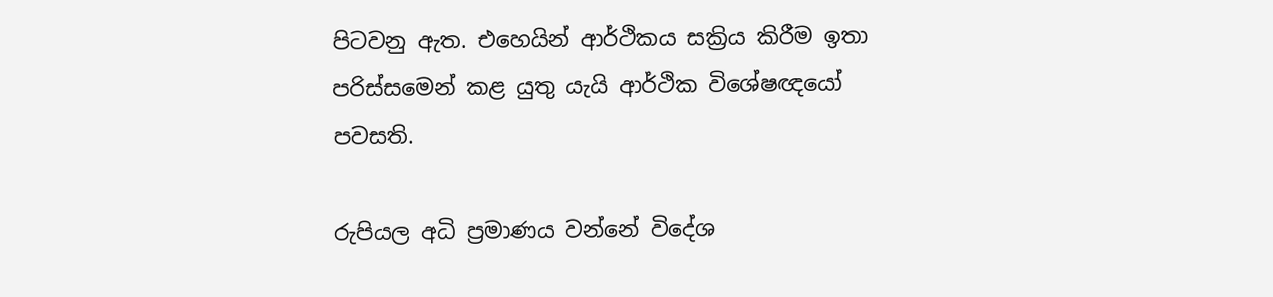පිටවනු ඇත. එහෙයින් ආර්ථිකය සක්‍රිය කිරීම ඉතා පරිස්සමෙන් කළ යුතු යැයි ආර්ථික විශේෂඥයෝ පවසති.

රුපියල අධි ප්‍රමාණය වන්නේ විදේශ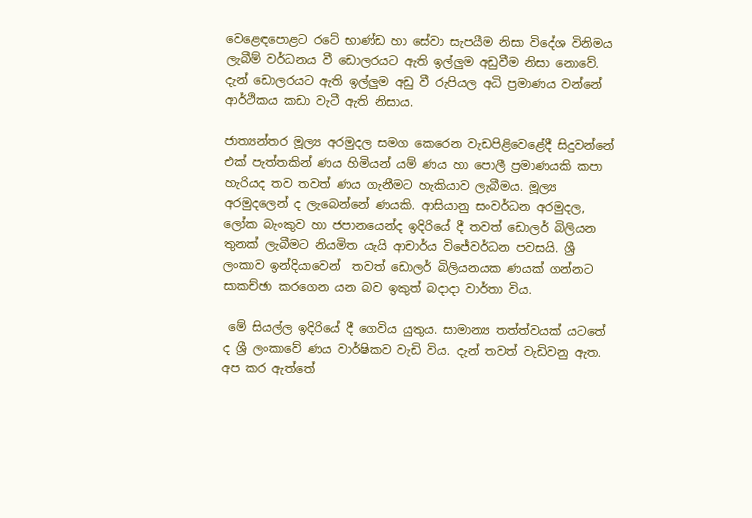වෙළෙඳපොළට රටේ භාණ්ඩ හා සේවා සැපයීම නිසා විදේශ විනිමය ලැබීම් වර්ධනය වී ඩොලරයට ඇති ඉල්ලුම අඩුවීම නිසා නොවේ. දැන් ඩොලරයට ඇති ඉල්ලුම අඩු වී රුපියල අධි ප්‍රමාණය වන්නේ ආර්ථිකය කඩා වැටී ඇති නිසාය.

ජාත්‍යන්තර මූල්‍ය අරමුදල සමග කෙරෙන වැඩපිළිවෙළේදී සිදුවන්නේ එක් පැත්තකින් ණය හිමියන් යම් ණය හා පොලී ප්‍රමාණයකි කපා හැරියද තව තවත් ණය ගැනීමට හැකියාව ලැබීමය. මූල්‍ය අරමුදලෙන් ද ලැබෙන්නේ ණයකි. ආසියානු සංවර්ධන අරමුදල, ලෝක බැංකුව හා ජපානයෙන්ද ඉදිරියේ දී තවත් ඩොලර් බිලියන තුනක් ලැබීමට නියමිත යැයි ආචාර්ය විජේවර්ධන පවසයි. ශ්‍රී ලංකාව ඉන්දියාවෙන්  තවත් ඩොලර් බිලියනයක ණයක් ගන්නට සාකච්ඡා කරගෙන යන බව ඉකුත් බදාදා වාර්තා විය.

 මේ සියල්ල ඉදිරියේ දී ගෙවිය යුතුය. සාමාන්‍ය තත්ත්වයක් යටතේ ද ශ්‍රී ලංකාවේ ණය වාර්ෂිකව වැඩි විය. දැන් තවත් වැඩිවනු ඇත. අප කර ඇත්තේ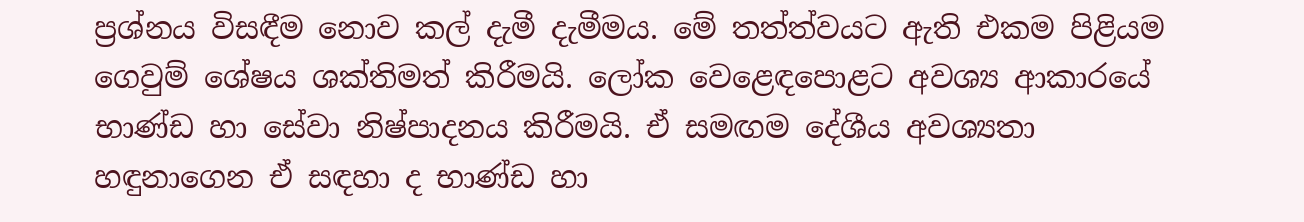ප්‍රශ්නය විසඳීම නොව කල් දැමී දැමීමය. මේ තත්ත්වයට ඇති එකම පිළියම ගෙවුම් ශේෂය ශක්තිමත් කිරීමයි. ලෝක වෙළෙඳපොළට අවශ්‍ය ආකාරයේ භාණ්ඩ හා සේවා නිෂ්පාදනය කිරීමයි. ඒ සමඟම දේශීය අවශ්‍යතා  හඳුනාගෙන ඒ සඳහා ද භාණ්ඩ හා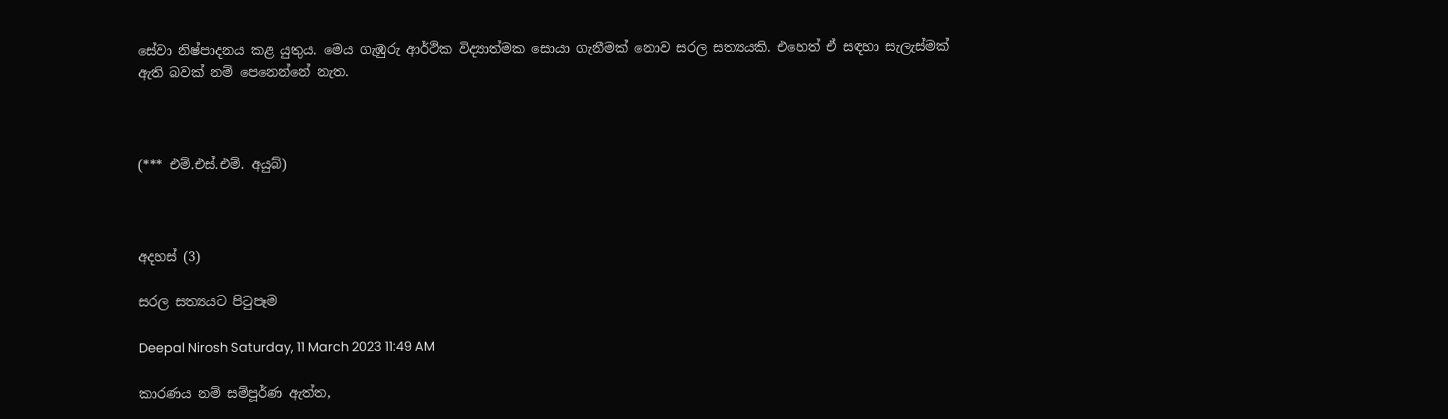සේවා නිෂ්පාදනය කළ යුතුය. මෙය ගැඹුරු ආර්ථික විද්‍යාත්මක සොයා ගැනීමක් නොව සරල සත්‍යයකි. එහෙත් ඒ සඳහා සැලැස්මක් ඇති බවක් නම් පෙනෙන්නේ නැත.



(*** එම්.එස්.එම්. අයුබ්)



අදහස් (3)

සරල සත්‍යයට පිටුපෑම

Deepal Nirosh Saturday, 11 March 2023 11:49 AM

කාරණය නම් සම්පූර්ණ ඇත්ත,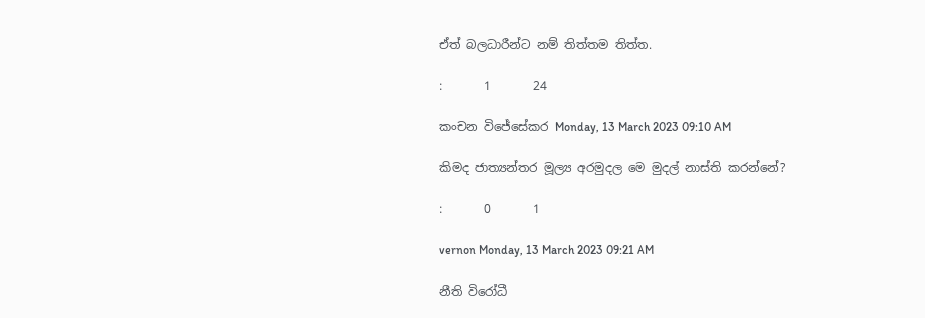ඒත් බලධාරීන්ට නම් තිත්තම තිත්ත.

:       1       24

කංචන විජේසේකර Monday, 13 March 2023 09:10 AM

කිමද ජාත්‍යන්තර මූල්‍ය අරමුදල මෙ මුදල් නාස්ති කරන්නේ?

:       0       1

vernon Monday, 13 March 2023 09:21 AM

නීති විරෝධී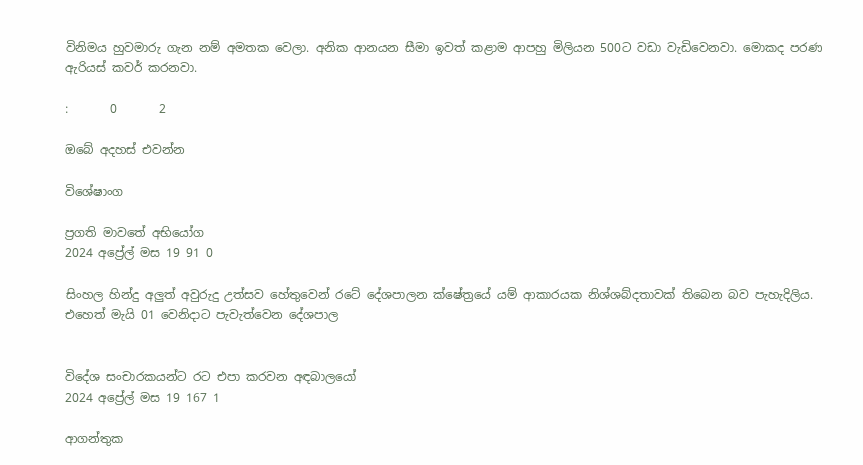විනිමය හුවමාරු ගැන නම් අමතක වෙලා. අනික ආනයන සීමා ඉවත් කළාම ආපහු මිලියන 500ට වඩා වැඩිවෙනවා. මොකද පරණ ඇරියස් කවර් කරනවා.

:       0       2

ඔබේ අදහස් එවන්න

විශේෂාංග

ප්‍රගති මාවතේ අභියෝග
2024 අප්‍රේල් මස 19 91 0

සිංහල හින්දු අලුත් අවුරුදු උත්සව හේතුවෙන් රටේ දේශපාලන ක්ෂේත්‍රයේ යම් ආකාරයක නිශ්ශබ්දතාවක් තිබෙන බව පැහැදිලිය. එහෙත් මැයි 01 වෙනිදාට පැවැත්වෙන දේශපාල


විදේශ සංචාරකයන්ට රට එපා කරවන අඳබාලයෝ
2024 අප්‍රේල් මස 19 167 1

ආගන්තුක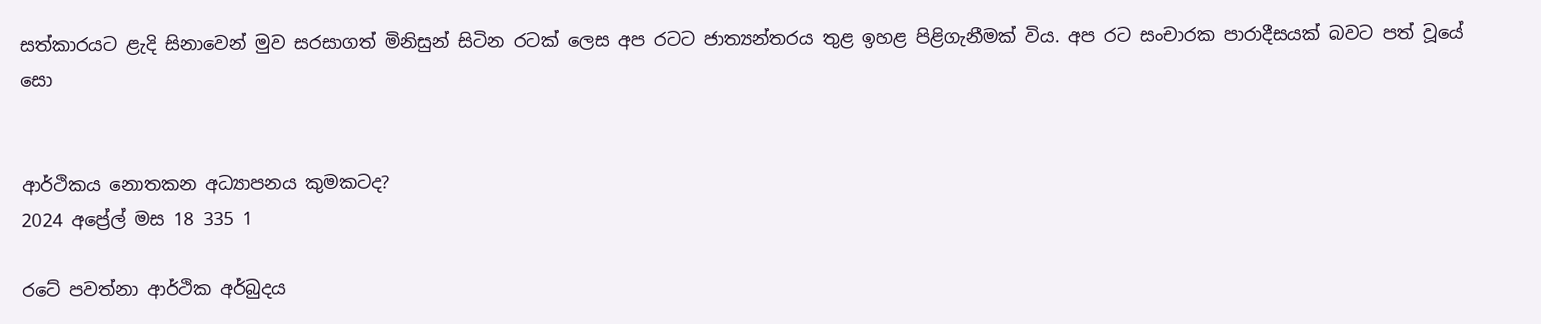සත්කාරයට ළැදි සිනාවෙන් මුව සරසාගත් මිනිසුන් සිටින රටක් ලෙස අප රටට ජාත්‍යන්තරය තුළ ඉහළ පිළිගැනීමක් විය. අප රට සංචාරක පාරාදීසයක් බවට පත් වූයේ සො


ආර්ථිකය නොතකන අධ්‍යාපනය කුමකටද?
2024 අප්‍රේල් මස 18 335 1

රටේ පවත්නා ආර්ථික අර්බුදය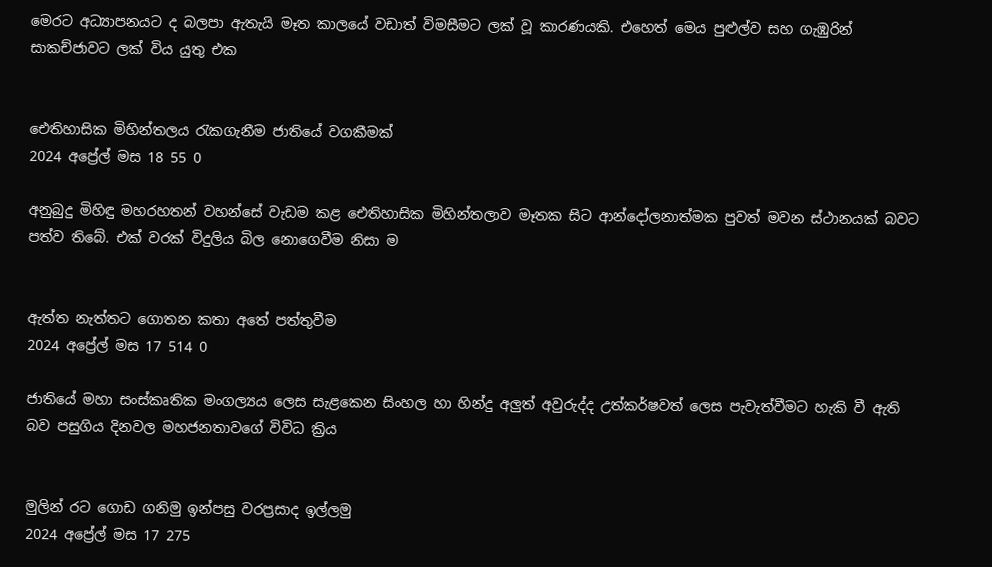මෙරට අධ්‍යාපනයට ද බලපා ඇතැයි මෑත කාලයේ වඩාත් විමසීමට ලක් වූ කාරණයකි. එහෙත් මෙය පුළුල්ව සහ ගැඹුරින් සාකච්ජාවට ලක් විය යුතු එක


ඓතිහාසික මිහින්තලය රැකගැනීම ජාතියේ වගකීමක්
2024 අප්‍රේල් මස 18 55 0

අනුබුදු මිහිඳු මහරහතන් වහන්සේ වැඩම කළ ඓතිහාසික මිහින්තලාව මෑතක සිට ආන්දෝලනාත්මක පුවත් මවන ස්ථානයක් බවට පත්ව තිබේ. එක් වරක් විදුලිය බිල නොගෙවීම නිසා ම


ඇත්ත නැත්තට ගොතන කතා අතේ පත්තුවීම
2024 අප්‍රේල් මස 17 514 0

ජාතියේ මහා සංස්කෘතික මංගල්‍යය ලෙස සැළකෙන සිංහල හා හින්දු අලුත් අවුරුද්ද උත්කර්ෂවත් ලෙස පැවැත්වීමට හැකි වී ඇති බව පසුගිය දිනවල මහජනතාවගේ විවිධ ක්‍රිය


මුලින් රට ගොඩ ගනිමු ඉන්පසු වරප්‍රසාද ඉල්ලමු
2024 අප්‍රේල් මස 17 275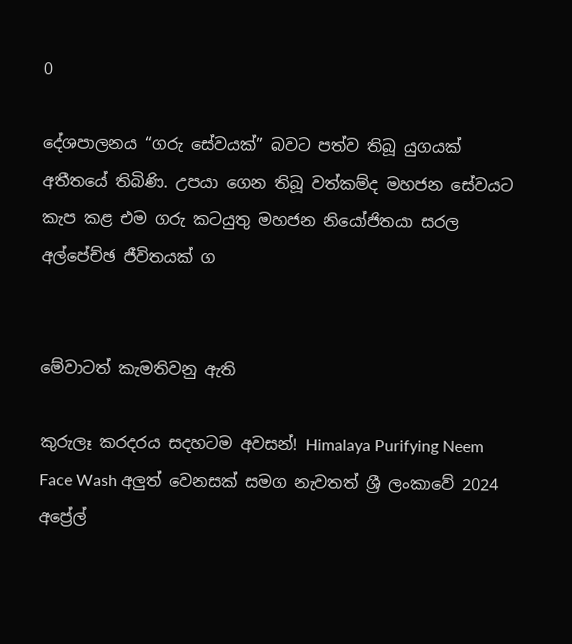0

දේශපාලනය “ගරු සේවයක්” බවට පත්ව තිබූ යුගයක් අතීතයේ තිබිණි. උපයා ගෙන තිබූ වත්කම්ද මහජන සේවයට කැප කළ එම ගරු කටයුතු මහජන නියෝජිතයා සරල අල්පේච්ඡ ජීවිතයක් ග


මේවාටත් කැමතිවනු ඇති

කුරුලෑ කරදරය සදහටම අවසන්! Himalaya Purifying Neem Face Wash අලුත් වෙනසක් සමග නැවතත් ශ්‍රී ලංකාවේ 2024 අප්‍රේල්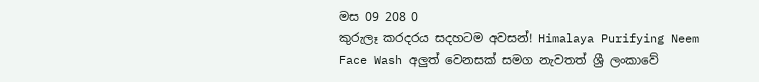මස 09 208 0
කුරුලෑ කරදරය සදහටම අවසන්! Himalaya Purifying Neem Face Wash අලුත් වෙනසක් සමග නැවතත් ශ්‍රී ලංකාවේ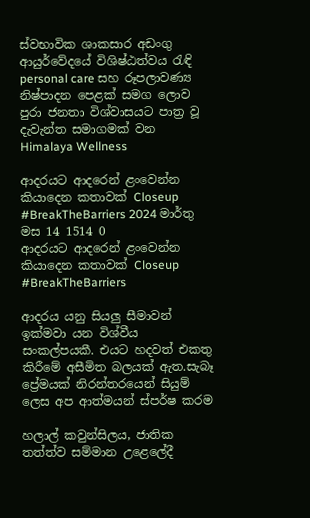ස්වභාවික ශාකසාර අඩංගු ආයුර්වේදයේ විශිෂ්ඨත්වය රැඳි personal care සහ රූපලාවණ්‍ය නිෂ්පාදන පෙළක් සමග ලොව පුරා ජනතා විශ්වාසයට පාත්‍ර වූ දැවැන්ත සමාගමක් වන Himalaya Wellness

ආදරයට ආදරෙන් ළංවෙන්න කියාදෙන කතාවක් Closeup #BreakTheBarriers 2024 මාර්තු මස 14 1514 0
ආදරයට ආදරෙන් ළංවෙන්න කියාදෙන කතාවක් Closeup #BreakTheBarriers

ආදරය යනු සියලු සීමාවන් ඉක්මවා යන විශ්වීය සංකල්පයකී. එයට හදවත් එකතු කිරීමේ අසීමිත බලයක් ඇත.සැබෑ ප්‍රේමයක් නිරන්තරයෙන් සියුම් ලෙස අප ආත්මයන් ස්පර්ෂ කරම

හලාල් කවුන්සිලය, ජාතික තත්ත්ව සම්මාන උළෙලේදී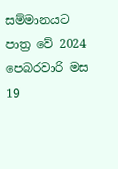සම්මානයට පාත්‍ර වේ 2024 පෙබරවාරි මස 19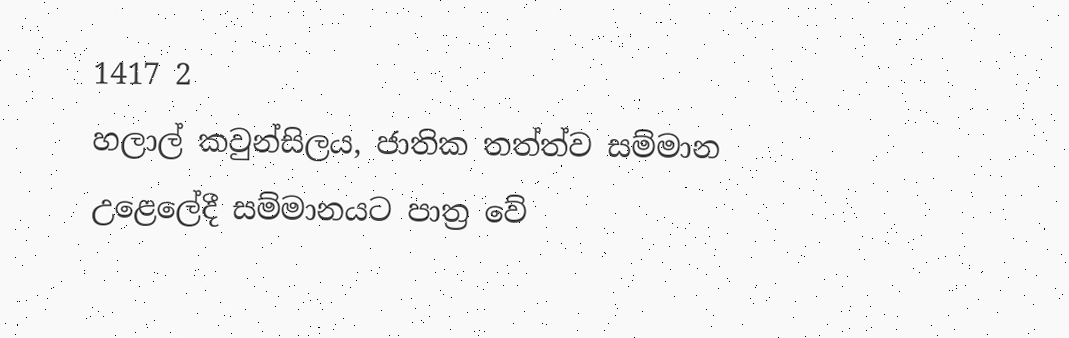1417 2
හලාල් කවුන්සිලය, ජාතික තත්ත්ව සම්මාන උළෙලේදී සම්මානයට පාත්‍ර වේ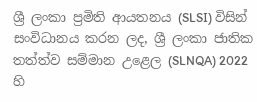ශ්‍රී ලංකා ප්‍රමිති ආයතනය (SLSI) විසින් සංවිධානය කරන ලද, ශ්‍රී ලංකා ජාතික තත්ත්ව සම්මාන උළෙල (SLNQA) 2022 හි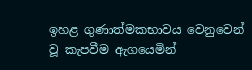ඉහළ ගුණාත්මකභාවය වෙනුවෙන් වූ කැපවීම ඇගයෙමින්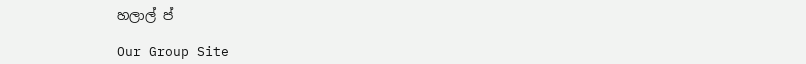හලාල් ප්

Our Group Site